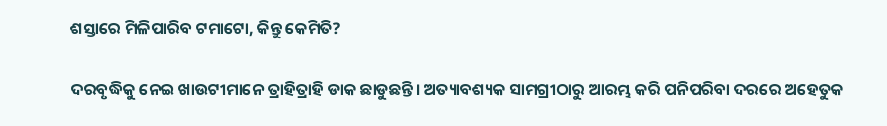ଶସ୍ତାରେ ମିଳିପାରିବ ଟମାଟୋ, କିନ୍ତୁ କେମିତି?

ଦରବୃଦ୍ଧିକୁ ନେଇ ଖାଉଟୀମାନେ ତ୍ରାହିତ୍ରାହି ଡାକ ଛାଡୁଛନ୍ତି। ଅତ୍ୟାବଶ୍ୟକ ସାମଗ୍ରୀଠାରୁ ଆରମ୍ଭ କରି ପନିପରିବା ଦରରେ ଅହେତୁକ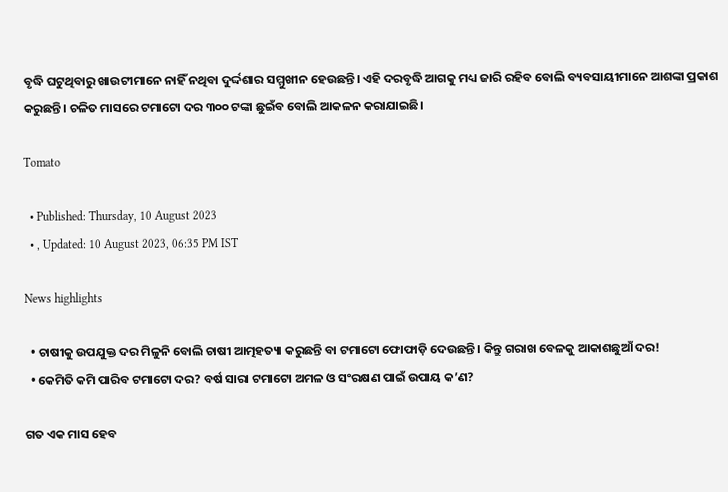ବୃଦ୍ଧି ଘଟୁଥିବାରୁ ଖାଉଟୀମାନେ ନାହିଁ ନଥିବା ଦୁର୍ଦ୍ଦଶାର ସମ୍ମୁଖୀନ ହେଉଛନ୍ତି। ଏହି ଦରବୃଦ୍ଧି ଆଗକୁ ମଧ୍ୟ ଜାରି ରହିବ ବୋଲି ବ୍ୟବସାୟୀମାନେ ଆଶଙ୍କା ପ୍ରକାଶ କରୁଛନ୍ତି। ଚଳିତ ମାସରେ ଟମାଟୋ ଦର ୩୦୦ ଟଙ୍କା ଛୁଇଁବ ବୋଲି ଆକଳନ କରାଯାଇଛି।

Tomato

  • Published: Thursday, 10 August 2023
  • , Updated: 10 August 2023, 06:35 PM IST

News highlights

  • ଚାଷୀକୁ ଉପଯୁକ୍ତ ଦର ମିଳୁନି ବୋଲି ଚାଷୀ ଆତ୍ମହତ୍ୟା କରୁଛନ୍ତି ବା ଟମାଟୋ ଫୋଫାଡ଼ି ଦେଉଛନ୍ତି। କିନ୍ତୁ ଗରାଖ ବେଳକୁ ଆକାଶଛୁଆଁ ଦର!
  • କେମିତି କମି ପାରିବ ଟମାଟୋ ଦର? ବର୍ଷ ସାରା ଟମାଟୋ ଅମଳ ଓ ସଂରକ୍ଷଣ ପାଇଁ ଉପାୟ କ’ଣ?

ଗତ ଏକ ମାସ ହେବ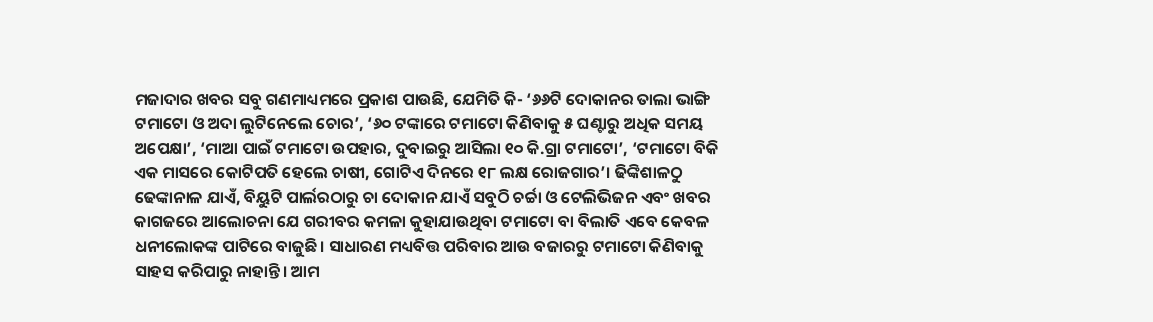ମଜାଦାର ଖବର ସବୁ ଗଣମାଧ୍ୟମରେ ପ୍ରକାଶ ପାଉଛି, ଯେମିତି କି- ‘୬୬ଟି ଦୋକାନର ତାଲା ଭାଙ୍ଗି ଟମାଟୋ ଓ ଅଦା ଲୁଟିନେଲେ ଚୋର’, ‘୬୦ ଟଙ୍କାରେ ଟମାଟୋ କିଣିବାକୁ ୫ ଘଣ୍ଟାରୁ ଅଧିକ ସମୟ ଅପେକ୍ଷା’, ‘ମାଆ ପାଇଁ ଟମାଟୋ ଉପହାର, ଦୁବାଇରୁ ଆସିଲା ୧୦ କି.ଗ୍ରା ଟମାଟୋ’, ‘ଟମାଟୋ ବିକି ଏକ ମାସରେ କୋଟିପତି ହେଲେ ଚାଷୀ, ଗୋଟିଏ ଦିନରେ ୧୮ ଲକ୍ଷ ରୋଜଗାର’। ଢିଙ୍କିଶାଳଠୁ ଢେଙ୍କାନାଳ ଯାଏଁ, ବିୟୁଟି ପାର୍ଲରଠାରୁ ଚା ଦୋକାନ ଯାଏଁ ସବୁଠି ଚର୍ଚ୍ଚା ଓ ଟେଲିଭିଜନ ଏବଂ ଖବର କାଗଜରେ ଆଲୋଚନା ଯେ ଗରୀବର କମଳା କୁହାଯାଉଥିବା ଟମାଟୋ ବା ବିଲାତି ଏବେ କେବଳ ଧନୀଲୋକଙ୍କ ପାଟିରେ ବାଜୁଛି। ସାଧାରଣ ମଧ୍ୟବିତ୍ତ ପରିବାର ଆଉ ବଜାରରୁ ଟମାଟୋ କିଣିବାକୁ ସାହସ କରିପାରୁ ନାହାନ୍ତି। ଆମ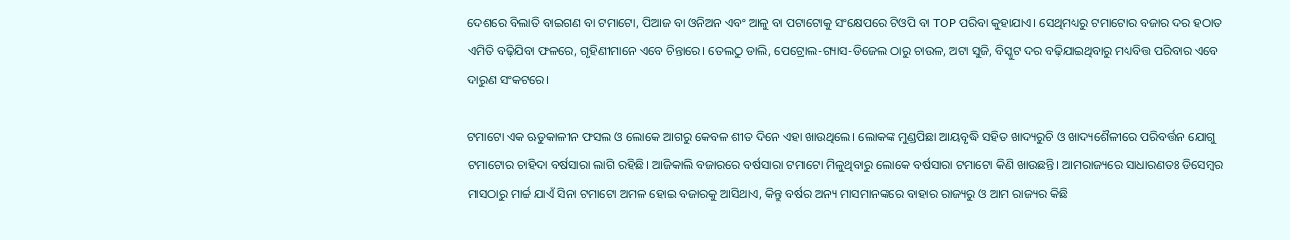ଦେଶରେ ବିଲାତି ବାଇଗଣ ବା ଟମାଟୋ, ପିଆଜ ବା ଓନିଅନ ଏବଂ ଆଳୁ ବା ପଟାଟୋକୁ ସଂକ୍ଷେପରେ ଟିଓପି ବା TOP ପରିବା କୁହାଯାଏ। ସେଥିମଧ୍ୟରୁ ଟମାଟୋର ବଜାର ଦର ହଠାତ ଏମିତି ବଢ଼ିଯିବା ଫଳରେ, ଗୃହିଣୀମାନେ ଏବେ ଚିନ୍ତାରେ। ତେଲଠୁ ଡାଲି, ପେଟ୍ରୋଲ-ଗ୍ୟାସ-ଡିଜେଲ ଠାରୁ ଚାଉଳ, ଅଟା ସୁଜି, ବିସ୍କୁଟ ଦର ବଢ଼ିଯାଇଥିବାରୁ ମଧ୍ୟବିତ୍ତ ପରିବାର ଏବେ ଦାରୁଣ ସଂକଟରେ।

ଟମାଟୋ ଏକ ଋତୁକାଳୀନ ଫସଲ ଓ ଲୋକେ ଆଗରୁ କେବଳ ଶୀତ ଦିନେ ଏହା ଖାଉଥିଲେ। ଲୋକଙ୍କ ମୁଣ୍ଡପିଛା ଆୟବୃଦ୍ଧି ସହିତ ଖାଦ୍ୟରୁଚି ଓ ଖାଦ୍ୟଶୈଳୀରେ ପରିବର୍ତ୍ତନ ଯୋଗୁ ଟମାଟୋର ଚାହିଦା ବର୍ଷସାରା ଲାଗି ରହିଛି। ଆଜିକାଲି ବଜାରରେ ବର୍ଷସାରା ଟମାଟୋ ମିଳୁଥିବାରୁ ଲୋକେ ବର୍ଷସାରା ଟମାଟୋ କିଣି ଖାଉଛନ୍ତି। ଆମରାଜ୍ୟରେ ସାଧାରଣତଃ ଡିସେମ୍ବର ମାସଠାରୁ ମାର୍ଚ୍ଚ ଯାଏଁ ସିନା ଟମାଟୋ ଅମଳ ହୋଇ ବଜାରକୁ ଆସିଥାଏ, କିନ୍ତୁ ବର୍ଷର ଅନ୍ୟ ମାସମାନଙ୍କରେ ବାହାର ରାଜ୍ୟରୁ ଓ ଆମ ରାଜ୍ୟର କିଛି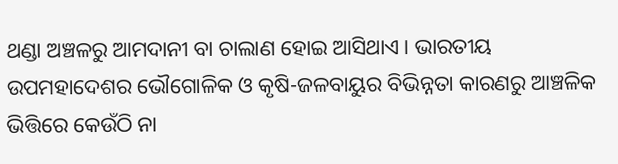ଥଣ୍ଡା ଅଞ୍ଚଳରୁ ଆମଦାନୀ ବା ଚାଲାଣ ହୋଇ ଆସିଥାଏ। ଭାରତୀୟ ଉପମହାଦେଶର ଭୌଗୋଳିକ ଓ କୃଷି-ଜଳବାୟୁର ବିଭିନ୍ନତା କାରଣରୁ ଆଞ୍ଚଳିକ ଭିତ୍ତିରେ କେଉଁଠି ନା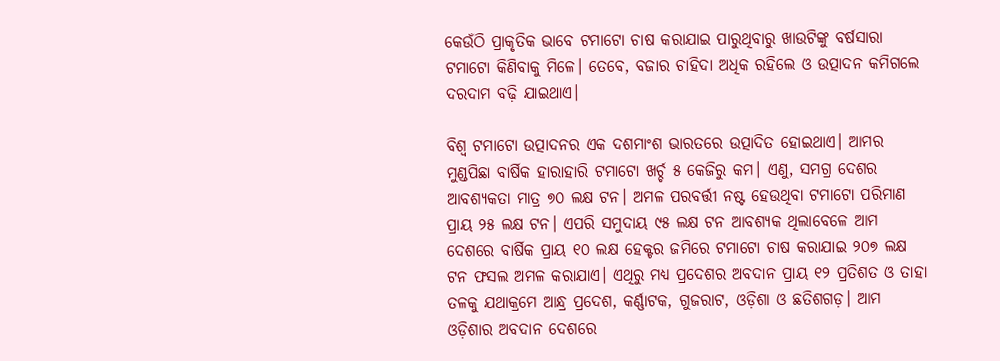କେଉଁଠି ପ୍ରାକୃତିକ ଭାବେ ଟମାଟୋ ଚାଷ କରାଯାଇ ପାରୁଥିବାରୁ ଖାଉଟିଙ୍କୁ ବର୍ଷସାରା ଟମାଟୋ କିଣିବାକୁ ମିଳେ। ତେବେ, ବଜାର ଚାହିଦା ଅଧିକ ରହିଲେ ଓ ଉତ୍ପାଦନ କମିଗଲେ ଦରଦାମ ବଢ଼ି ଯାଇଥାଏ।

ବିଶ୍ୱ ଟମାଟୋ ଉତ୍ପାଦନର ଏକ ଦଶମାଂଶ ଭାରତରେ ଉତ୍ପାଦିତ ହୋଇଥାଏ। ଆମର ମୁଣ୍ଡପିଛା ବାର୍ଷିକ ହାରାହାରି ଟମାଟୋ ଖର୍ଚ୍ଚ ୫ କେଜିରୁ କମ। ଏଣୁ, ସମଗ୍ର ଦେଶର ଆବଶ୍ୟକତା ମାତ୍ର ୭୦ ଲକ୍ଷ ଟନ। ଅମଳ ପରବର୍ତ୍ତୀ ନଷ୍ଟ ହେଉଥିବା ଟମାଟୋ ପରିମାଣ ପ୍ରାୟ ୨୫ ଲକ୍ଷ ଟନ। ଏପରି ସମୁଦାୟ ୯୫ ଲକ୍ଷ ଟନ ଆବଶ୍ୟକ ଥିଲାବେଳେ ଆମ ଦେଶରେ ବାର୍ଷିକ ପ୍ରାୟ ୧୦ ଲକ୍ଷ ହେକ୍ଟର ଜମିରେ ଟମାଟୋ ଚାଷ କରାଯାଇ ୨୦୭ ଲକ୍ଷ ଟନ ଫସଲ ଅମଳ କରାଯାଏ। ଏଥିରୁ ମଧ୍ୟ ପ୍ରଦେଶର ଅବଦାନ ପ୍ରାୟ ୧୨ ପ୍ରତିଶତ ଓ ତାହା ତଳକୁ ଯଥାକ୍ରମେ ଆନ୍ଧ୍ର ପ୍ରଦେଶ, କର୍ଣ୍ଣାଟକ, ଗୁଜରାଟ, ଓଡ଼ିଶା ଓ ଛତିଶଗଡ଼। ଆମ ଓଡ଼ିଶାର ଅବଦାନ ଦେଶରେ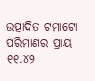ଉତ୍ପାଦିତ ଟମାଟୋ ପରିମାଣର ପ୍ରାୟ ୧୧.୪୨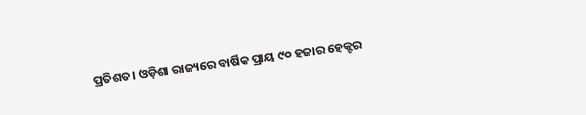ପ୍ରତିଶତ। ଓଡ଼ିଶା ରାଜ୍ୟରେ ବାର୍ଷିକ ପ୍ରାୟ ୯୦ ହଜାର ହେକ୍ଟର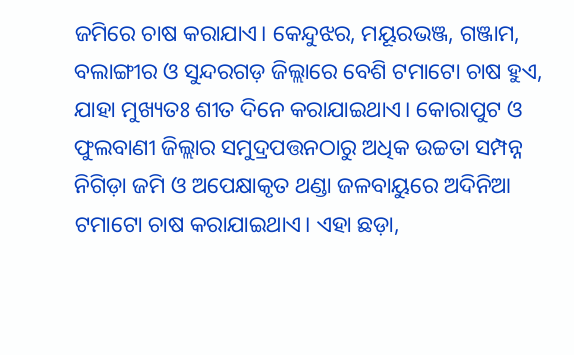ଜମିରେ ଚାଷ କରାଯାଏ। କେନ୍ଦୁଝର, ମୟୂରଭଞ୍ଜ, ଗଞ୍ଜାମ, ବଲାଙ୍ଗୀର ଓ ସୁନ୍ଦରଗଡ଼ ଜିଲ୍ଲାରେ ବେଶି ଟମାଟୋ ଚାଷ ହୁଏ, ଯାହା ମୁଖ୍ୟତଃ ଶୀତ ଦିନେ କରାଯାଇଥାଏ। କୋରାପୁଟ ଓ ଫୁଲବାଣୀ ଜିଲ୍ଲାର ସମୁଦ୍ରପତ୍ତନଠାରୁ ଅଧିକ ଉଚ୍ଚତା ସମ୍ପନ୍ନ ନିଗିଡ଼ା ଜମି ଓ ଅପେକ୍ଷାକୃତ ଥଣ୍ଡା ଜଳବାୟୁରେ ଅଦିନିଆ ଟମାଟୋ ଚାଷ କରାଯାଇଥାଏ। ଏହା ଛଡ଼ା,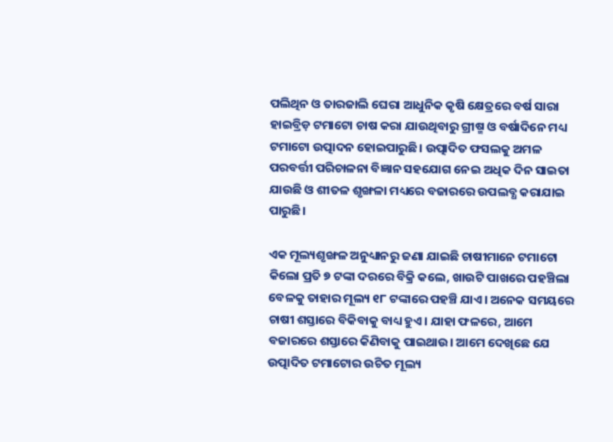ପଲିଥିନ ଓ ତାରଜାଲି ଘେରା ଆଧୁନିକ କୃଷି କ୍ଷେତ୍ରରେ ବର୍ଷ ସାରା ହାଇବ୍ରିଡ଼ ଟମାଟୋ ଚାଷ କରା ଯାଉଥିବାରୁ ଗ୍ରୀଷ୍ମ ଓ ବର୍ଷାଦିନେ ମଧ୍ୟ ଟମାଟୋ ଉତ୍ପାଦନ ହୋଇପାରୁଛି। ଉତ୍ପାଦିତ ଫସଲକୁ ଅମଳ ପରବର୍ତ୍ତୀ ପରିଚାଳନା ବିଜ୍ଞାନ ସହଯୋଗ ନେଇ ଅଧିକ ଦିନ ସାଇତା ଯାଉଛି ଓ ଶୀତଳ ଶୃଙ୍ଖଳା ମଧ୍ୟରେ ବଜାରରେ ଉପଲବ୍ଧ କରାଯାଇ ପାରୁଛି।

ଏକ ମୂଲ୍ୟଶୃଙ୍ଖଳ ଅନୁଧ୍ୟାନରୁ ଜଣା ଯାଇଛି ଚାଷୀମାନେ ଟମାଟୋ କିଲୋ ପ୍ରତି ୭ ଟଙ୍କା ଦରରେ ବିକ୍ରି କଲେ, ଖାଉଟି ପାଖରେ ପହଞ୍ଚିଲା ବେଳକୁ ତାହାର ମୂଲ୍ୟ ୧୮ ଟଙ୍କାରେ ପହଞ୍ଚି ଯାଏ। ଅନେକ ସମୟରେ ଚାଷୀ ଶସ୍ତାରେ ବିକିବାକୁ ବାଧ୍ୟ ହୁଏ। ଯାହା ଫଳରେ, ଆମେ ବଜାରରେ ଶସ୍ତାରେ କିଣିବାକୁ ପାଇଥାଉ। ଆମେ ଦେଖିଛେ ଯେ ଉତ୍ପାଦିତ ଟମାଟୋର ଉଚିତ ମୂଲ୍ୟ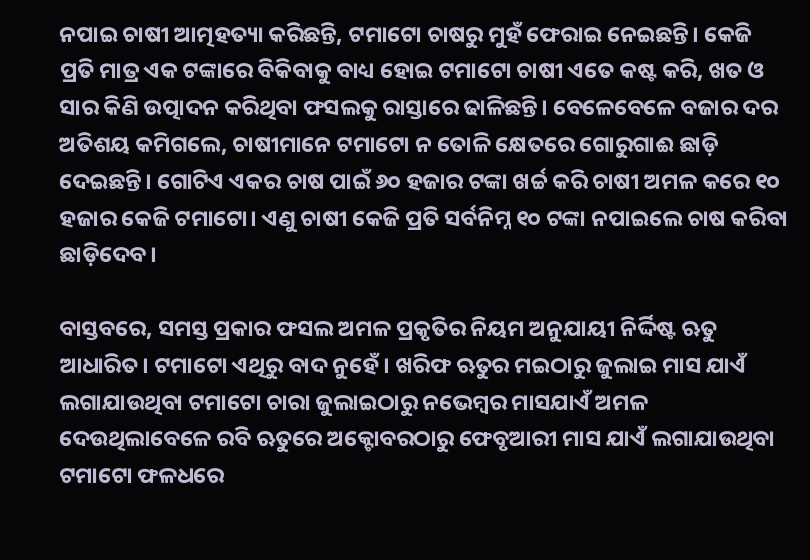ନପାଇ ଚାଷୀ ଆତ୍ମହତ୍ୟା କରିଛନ୍ତି, ଟମାଟୋ ଚାଷରୁ ମୁହଁ ଫେରାଇ ନେଇଛନ୍ତି। କେଜି ପ୍ରତି ମାତ୍ର ଏକ ଟଙ୍କାରେ ବିକିବାକୁ ବାଧ୍ୟ ହୋଇ ଟମାଟୋ ଚାଷୀ ଏତେ କଷ୍ଟ କରି, ଖତ ଓ ସାର କିଣି ଉତ୍ପାଦନ କରିଥିବା ଫସଲକୁ ରାସ୍ତାରେ ଢାଳିଛନ୍ତି। ବେଳେବେଳେ ବଜାର ଦର ଅତିଶୟ କମିଗଲେ, ଚାଷୀମାନେ ଟମାଟୋ ନ ତୋଳି କ୍ଷେତରେ ଗୋରୁଗାଈ ଛାଡ଼ି ଦେଇଛନ୍ତି। ଗୋଟିଏ ଏକର ଚାଷ ପାଇଁ ୬୦ ହଜାର ଟଙ୍କା ଖର୍ଚ୍ଚ କରି ଚାଷୀ ଅମଳ କରେ ୧୦ ହଜାର କେଜି ଟମାଟୋ। ଏଣୁ ଚାଷୀ କେଜି ପ୍ରତି ସର୍ବନିମ୍ନ ୧୦ ଟଙ୍କା ନପାଇଲେ ଚାଷ କରିବା ଛାଡ଼ିଦେବ।

ବାସ୍ତବରେ, ସମସ୍ତ ପ୍ରକାର ଫସଲ ଅମଳ ପ୍ରକୃତିର ନିୟମ ଅନୁଯାୟୀ ନିର୍ଦ୍ଦିଷ୍ଟ ଋତୁ ଆଧାରିତ। ଟମାଟୋ ଏଥିରୁ ବାଦ ନୁହେଁ। ଖରିଫ ଋତୁର ମଇଠାରୁ ଜୁଲାଇ ମାସ ଯାଏଁ ଲଗାଯାଉଥିବା ଟମାଟୋ ଚାରା ଜୁଲାଇଠାରୁ ନଭେମ୍ବର ମାସଯାଏଁ ଅମଳ ଦେଉଥିଲାବେଳେ ରବି ଋତୁରେ ଅକ୍ଟୋବରଠାରୁ ଫେବୃଆରୀ ମାସ ଯାଏଁ ଲଗାଯାଉଥିବା ଟମାଟୋ ଫଳଧରେ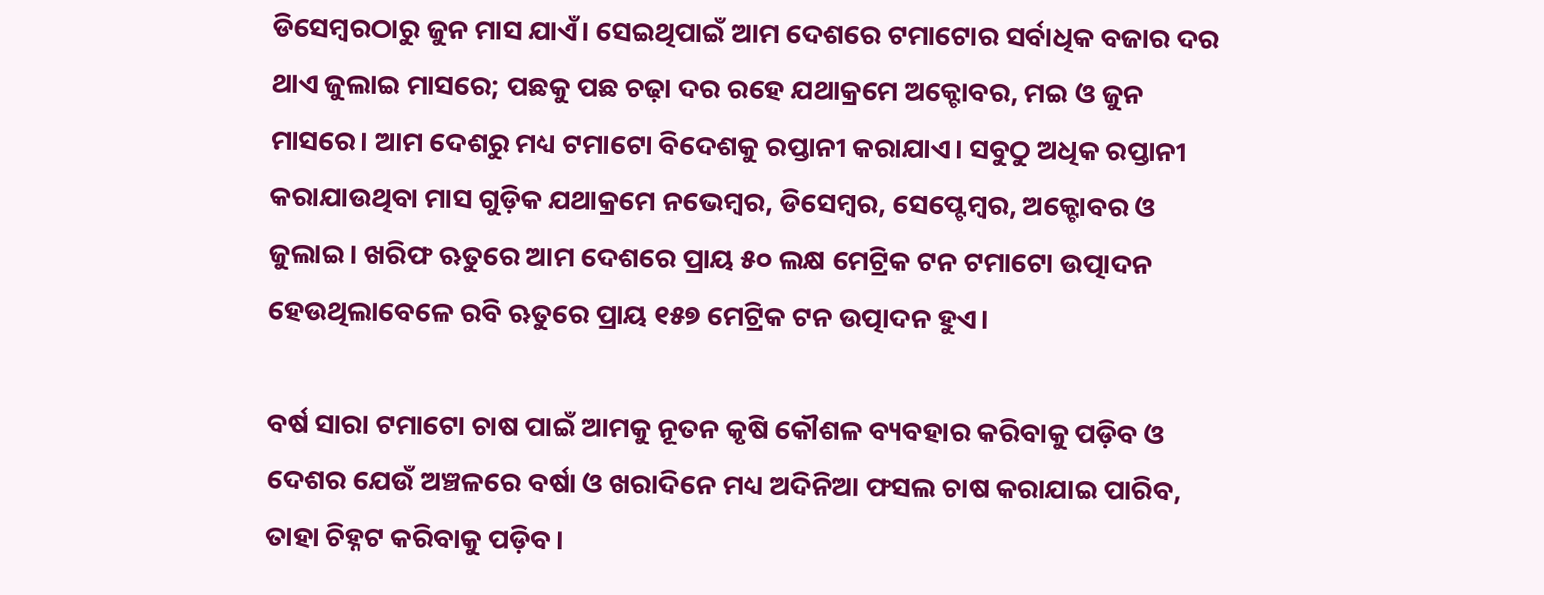ଡିସେମ୍ବରଠାରୁ ଜୁନ ମାସ ଯାଏଁ। ସେଇଥିପାଇଁ ଆମ ଦେଶରେ ଟମାଟୋର ସର୍ବାଧିକ ବଜାର ଦର ଥାଏ ଜୁଲାଇ ମାସରେ; ପଛକୁ ପଛ ଚଢ଼ା ଦର ରହେ ଯଥାକ୍ରମେ ଅକ୍ଟୋବର, ମଇ ଓ ଜୁନ ମାସରେ। ଆମ ଦେଶରୁ ମଧ୍ୟ ଟମାଟୋ ବିଦେଶକୁ ରପ୍ତାନୀ କରାଯାଏ। ସବୁଠୁ ଅଧିକ ରପ୍ତାନୀ କରାଯାଉଥିବା ମାସ ଗୁଡ଼ିକ ଯଥାକ୍ରମେ ନଭେମ୍ବର, ଡିସେମ୍ବର, ସେପ୍ଟେମ୍ବର, ଅକ୍ଟୋବର ଓ ଜୁଲାଇ। ଖରିଫ ଋତୁରେ ଆମ ଦେଶରେ ପ୍ରାୟ ୫୦ ଲକ୍ଷ ମେଟ୍ରିକ ଟନ ଟମାଟୋ ଉତ୍ପାଦନ ହେଉଥିଲାବେଳେ ରବି ଋତୁରେ ପ୍ରାୟ ୧୫୭ ମେଟ୍ରିକ ଟନ ଉତ୍ପାଦନ ହୁଏ।

ବର୍ଷ ସାରା ଟମାଟୋ ଚାଷ ପାଇଁ ଆମକୁ ନୂତନ କୃଷି କୌଶଳ ବ୍ୟବହାର କରିବାକୁ ପଡ଼ିବ ଓ ଦେଶର ଯେଉଁ ଅଞ୍ଚଳରେ ବର୍ଷା ଓ ଖରାଦିନେ ମଧ୍ୟ ଅଦିନିଆ ଫସଲ ଚାଷ କରାଯାଇ ପାରିବ, ତାହା ଚିହ୍ନଟ କରିବାକୁ ପଡ଼ିବ।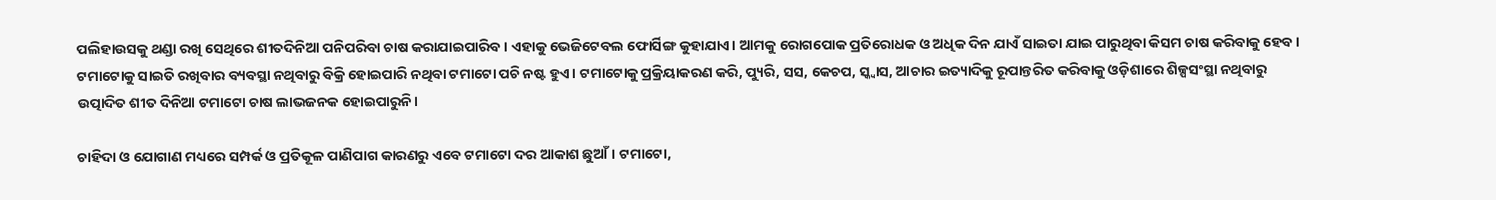ପଲିହାଉସକୁ ଥଣ୍ଡା ରଖି ସେଥିରେ ଶୀତଦିନିଆ ପନିପରିବା ଚାଷ କରାଯାଇପାରିବ। ଏହାକୁ ଭେଜିଟେବଲ ଫୋର୍ସିଙ୍ଗ କୁହାଯାଏ। ଆମକୁ ରୋଗପୋକ ପ୍ରତିରୋଧକ ଓ ଅଧିକ ଦିନ ଯାଏଁ ସାଇତା ଯାଇ ପାରୁଥିବା କିସମ ଚାଷ କରିବାକୁ ହେବ। ଟମାଟୋକୁ ସାଇତି ରଖିବାର ବ୍ୟବସ୍ଥା ନଥିବାରୁ ବିକ୍ରି ହୋଇପାରି ନଥିବା ଟମାଟୋ ପଚି ନଷ୍ଟ ହୁଏ। ଟମାଟୋକୁ ପ୍ରକ୍ରିୟାକରଣ କରି, ପ୍ୟୁରି, ସସ, କେଚପ, ସ୍କ୍ୱାସ, ଆଚାର ଇତ୍ୟାଦିକୁ ରୂପାନ୍ତରିତ କରିବାକୁ ଓଡ଼ିଶାରେ ଶିଳ୍ପସଂସ୍ଥା ନଥିବାରୁ ଉତ୍ପାଦିତ ଶୀତ ଦିନିଆ ଟମାଟୋ ଚାଷ ଲାଭଜନକ ହୋଇପାରୁନି।

ଚାହିଦା ଓ ଯୋଗାଣ ମଧ୍ୟରେ ସମ୍ପର୍କ ଓ ପ୍ରତିକୂଳ ପାଣିପାଗ କାରଣରୁ ଏବେ ଟମାଟୋ ଦର ଆକାଶ ଛୁଆଁ। ଟମାଟୋ,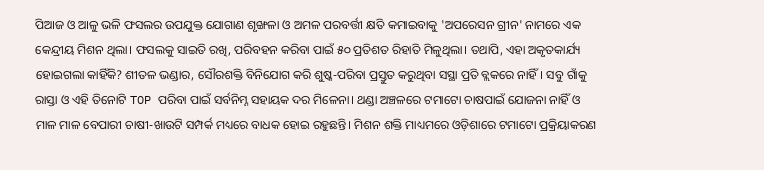ପିଆଜ ଓ ଆଳୁ ଭଳି ଫସଲର ଉପଯୁକ୍ତ ଯୋଗାଣ ଶୃଙ୍ଖଳା ଓ ଅମଳ ପରବର୍ତ୍ତୀ କ୍ଷତି କମାଇବାକୁ 'ଅପରେସନ ଗ୍ରୀନ' ନାମରେ ଏକ କେନ୍ଦ୍ରୀୟ ମିଶନ ଥିଲା। ଫସଲକୁ ସାଇତି ରଖି, ପରିବହନ କରିବା ପାଇଁ ୫୦ ପ୍ରତିଶତ ରିହାତି ମିଳୁଥିଲା। ତଥାପି, ଏହା ଅକୃତକାର୍ଯ୍ୟ ହୋଇଗଲା କାହିଁକି? ଶୀତଳ ଭଣ୍ଡାର, ସୌରଶକ୍ତି ବିନିଯୋଗ କରି ଶୁଷ୍କ-ପରିବା ପ୍ରସ୍ତୁତ କରୁଥିବା ସସ୍ଥା ପ୍ରତି ବ୍ଲକରେ ନାହିଁ। ସବୁ ଗାଁକୁ ରାସ୍ତା ଓ ଏହି ତିନୋଟି TOP ପରିବା ପାଇଁ ସର୍ବନିମ୍ନ ସହାୟକ ଦର ମିଳେନା। ଥଣ୍ଡା ଅଞ୍ଚଳରେ ଟମାଟୋ ଚାଷପାଇଁ ଯୋଜନା ନାହିଁ ଓ ମାଳ ମାଳ ବେପାରୀ ଚାଷୀ-ଖାଉଟି ସମ୍ପର୍କ ମଧ୍ୟରେ ବାଧକ ହୋଇ ରହୁଛନ୍ତି। ମିଶନ ଶକ୍ତି ମାଧ୍ୟମରେ ଓଡ଼ିଶାରେ ଟମାଟୋ ପ୍ରକ୍ରିୟାକରଣ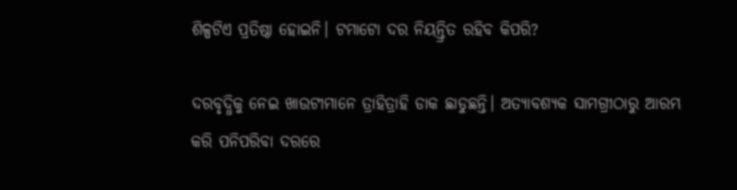ଶିଳ୍ପଟିଏ ପ୍ରତିଷ୍ଠା ହୋଇନି। ଟମାଟୋ ଦର ନିୟନ୍ତ୍ରିତ ରହିବ କିପରି?

ଦରବୃଦ୍ଧିକୁ ନେଇ ଖାଉଟୀମାନେ ତ୍ରାହିତ୍ରାହି ଡାକ ଛାଡୁଛନ୍ତି। ଅତ୍ୟାବଶ୍ୟକ ସାମଗ୍ରୀଠାରୁ ଆରମ୍ଭ କରି ପନିପରିବା ଦରରେ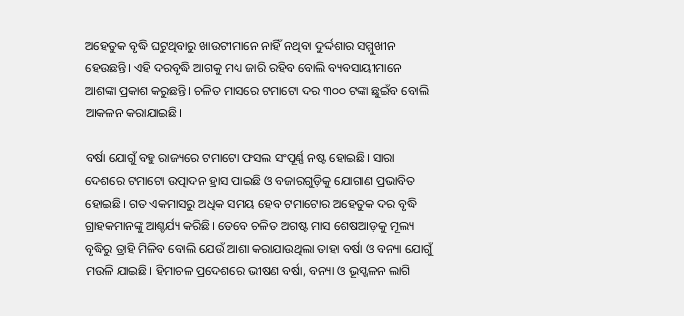ଅହେତୁକ ବୃଦ୍ଧି ଘଟୁଥିବାରୁ ଖାଉଟୀମାନେ ନାହିଁ ନଥିବା ଦୁର୍ଦ୍ଦଶାର ସମ୍ମୁଖୀନ ହେଉଛନ୍ତି। ଏହି ଦରବୃଦ୍ଧି ଆଗକୁ ମଧ୍ୟ ଜାରି ରହିବ ବୋଲି ବ୍ୟବସାୟୀମାନେ ଆଶଙ୍କା ପ୍ରକାଶ କରୁଛନ୍ତି। ଚଳିତ ମାସରେ ଟମାଟୋ ଦର ୩୦୦ ଟଙ୍କା ଛୁଇଁବ ବୋଲି ଆକଳନ କରାଯାଇଛି।

ବର୍ଷା ଯୋଗୁଁ ବହୁ ରାଜ୍ୟରେ ଟମାଟୋ ଫସଲ ସଂପୂର୍ଣ୍ଣ ନଷ୍ଟ ହୋଇଛି। ସାରା ଦେଶରେ ଟମାଟୋ ଉତ୍ପାଦନ ହ୍ରାସ ପାଇଛି ଓ ବଜାରଗୁଡ଼ିକୁ ଯୋଗାଣ ପ୍ରଭାବିତ ହୋଇଛି। ଗତ ଏକମାସରୁ ଅଧିକ ସମୟ ହେବ ଟମାଟୋର ଅହେତୁକ ଦର ବୃଦ୍ଧି ଗ୍ରାହକମାନଙ୍କୁ ଆଶ୍ଚର୍ଯ୍ୟ କରିଛି। ତେବେ ଚଳିତ ଅଗଷ୍ଟ ମାସ ଶେଷଆଡ଼କୁ ମୂଲ୍ୟ ବୃଦ୍ଧିରୁ ତ୍ରାହି ମିଳିବ ବୋଲି ଯେଉଁ ଆଶା କରାଯାଉଥିଲା ତାହା ବର୍ଷା ଓ ବନ୍ୟା ଯୋଗୁଁ ମଉଳି ଯାଇଛି। ହିମାଚଳ ପ୍ରଦେଶରେ ଭୀଷଣ ବର୍ଷା, ବନ୍ୟା ଓ ଭୂସ୍ଖଳନ ଲାଗି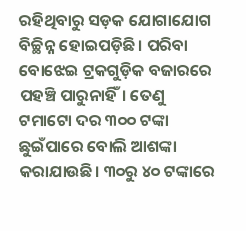ରହିଥିବାରୁ ସଡ଼କ ଯୋଗାଯୋଗ ବିଚ୍ଛିନ୍ନ ହୋଇପଡ଼ିଛି। ପରିବା ବୋଝେଇ ଟ୍ରକଗୁଡ଼ିକ ବଜାରରେ ପହଞ୍ଚି ପାରୁନାହିଁ। ତେଣୁ ଟମାଟୋ ଦର ୩୦୦ ଟଙ୍କା ଛୁଇଁପାରେ ବୋଲି ଆଶଙ୍କା କରାଯାଉଛି। ୩୦ରୁ ୪୦ ଟଙ୍କାରେ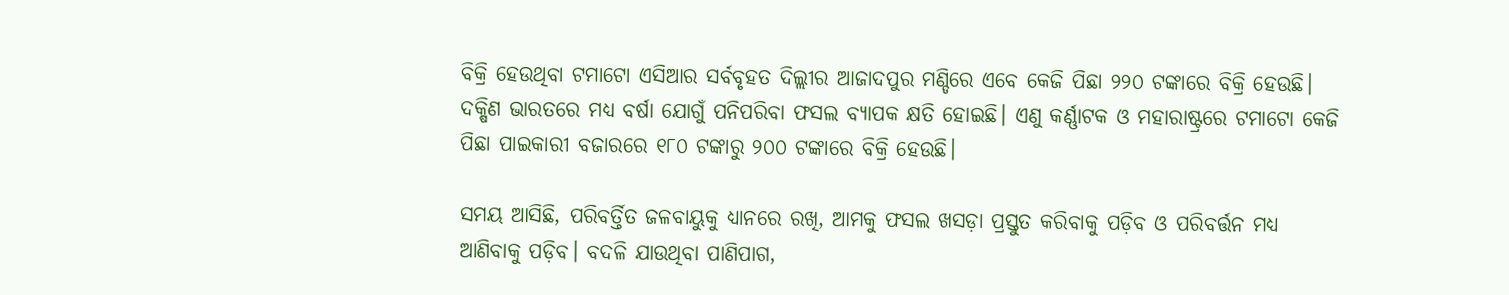ବିକ୍ରି ହେଉଥିବା ଟମାଟୋ ଏସିଆର ସର୍ବବୃହତ ଦିଲ୍ଲୀର ଆଜାଦପୁର ମଣ୍ଡିରେ ଏବେ କେଜି ପିଛା ୨୨୦ ଟଙ୍କାରେ ବିକ୍ରି ହେଉଛି। ଦକ୍ଷିଣ ଭାରତରେ ମଧ୍ୟ ବର୍ଷା ଯୋଗୁଁ ପନିପରିବା ଫସଲ ବ୍ୟାପକ କ୍ଷତି ହୋଇଛି। ଏଣୁ କର୍ଣ୍ଣାଟକ ଓ ମହାରାଷ୍ଟ୍ରରେ ଟମାଟୋ କେଜି ପିଛା ପାଇକାରୀ ବଜାରରେ ୧୮୦ ଟଙ୍କାରୁ ୨୦୦ ଟଙ୍କାରେ ବିକ୍ରି ହେଉଛି।

ସମୟ ଆସିଛି, ପରିବର୍ତ୍ତିତ ଜଳବାୟୁକୁ ଧ୍ୟାନରେ ରଖି, ଆମକୁ ଫସଲ ଖସଡ଼ା ପ୍ରସ୍ତୁତ କରିବାକୁ ପଡ଼ିବ ଓ ପରିବର୍ତ୍ତନ ମଧ୍ୟ ଆଣିବାକୁ ପଡ଼ିବ। ବଦଳି ଯାଉଥିବା ପାଣିପାଗ,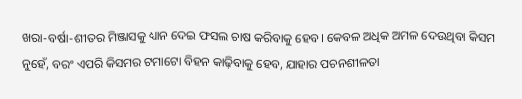ଖରା-ବର୍ଷା-ଶୀତର ମିଞ୍ଜାସକୁ ଧ୍ୟାନ ଦେଇ ଫସଲ ଚାଷ କରିବାକୁ ହେବ। କେବଳ ଅଧିକ ଅମଳ ଦେଉଥିବା କିସମ ନୁହେଁ, ବରଂ ଏପରି କିସମର ଟମାଟୋ ବିହନ କାଢ଼ିବାକୁ ହେବ, ଯାହାର ପଚନଶୀଳତା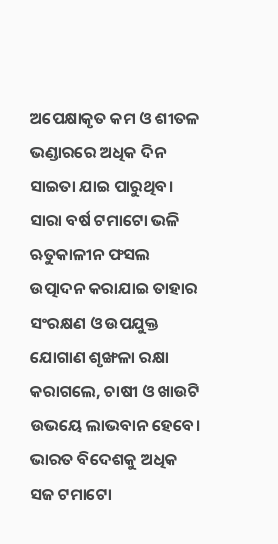ଅପେକ୍ଷାକୃତ କମ ଓ ଶୀତଳ ଭଣ୍ଡାରରେ ଅଧିକ ଦିନ ସାଇତା ଯାଇ ପାରୁଥିବ। ସାରା ବର୍ଷ ଟମାଟୋ ଭଳି ଋତୁକାଳୀନ ଫସଲ ଉତ୍ପାଦନ କରାଯାଇ ତାହାର ସଂରକ୍ଷଣ ଓ ଉପଯୁକ୍ତ ଯୋଗାଣ ଶୃଙ୍ଖଳା ରକ୍ଷା କରାଗଲେ, ଚାଷୀ ଓ ଖାଉଟି ଉଭୟେ ଲାଭବାନ ହେବେ। ଭାରତ ବିଦେଶକୁ ଅଧିକ ସଜ ଟମାଟୋ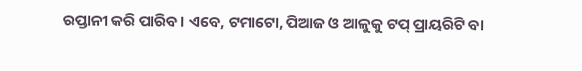ରପ୍ତାନୀ କରି ପାରିବ। ଏବେ, ଟମାଟୋ, ପିଆଜ ଓ ଆଳୁକୁ ଟପ୍ ପ୍ରାୟରିଟି ବା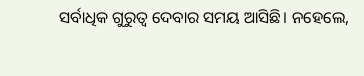ସର୍ବାଧିକ ଗୁରୁତ୍ୱ ଦେବାର ସମୟ ଆସିଛି। ନହେଲେ,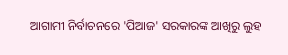ଆଗାମୀ ନିର୍ବାଚନରେ 'ପିଆଜ' ସରକାରଙ୍କ ଆଖିରୁ ଲୁହ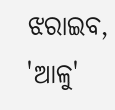ଝରାଇବ, 'ଆଳୁ'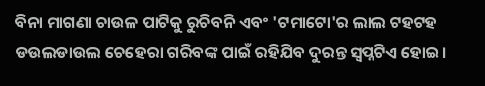ବିନା ମାଗଣା ଚାଉଳ ପାଟିକୁ ରୁଚିବନି ଏବଂ 'ଟମାଟୋ'ର ଲାଲ ଟହଟହ ଡଉଲଡାଉଲ ଚେହେରା ଗରିବଙ୍କ ପାଇଁ ରହିଯିବ ଦୁରନ୍ତ ସ୍ୱପ୍ନଟିଏ ହୋଇ।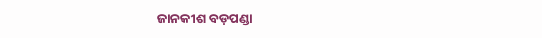ଜାନକୀଶ ବଡ଼ପଣ୍ଡା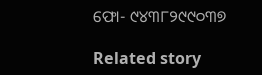ଫୋ- ୯୪୩୮୨୯୯୦୩୭

Related story